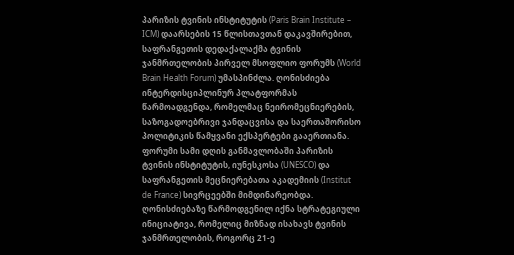პარიზის ტვინის ინსტიტუტის (Paris Brain Institute – ICM) დაარსების 15 წლისთავთან დაკავშირებით, საფრანგეთის დედაქალაქმა ტვინის ჯანმრთელობის პირველ მსოფლიო ფორუმს (World Brain Health Forum) უმასპინძლა. ღონისძიება ინტერდისციპლინურ პლატფორმას წარმოადგენდა, რომელმაც ნეირომეცნიერების, საზოგადოებრივი ჯანდაცვისა და საერთაშორისო პოლიტიკის წამყვანი ექსპერტები გააერთიანა.
ფორუმი სამი დღის განმავლობაში პარიზის ტვინის ინსტიტუტის, იუნესკოსა (UNESCO) და საფრანგეთის მეცნიერებათა აკადემიის (Institut de France) სივრცეებში მიმდინარეობდა. ღონისძიებაზე წარმოდგენილ იქნა სტრატეგიული ინიციატივა, რომელიც მიზნად ისახავს ტვინის ჯანმრთელობის, როგორც 21-ე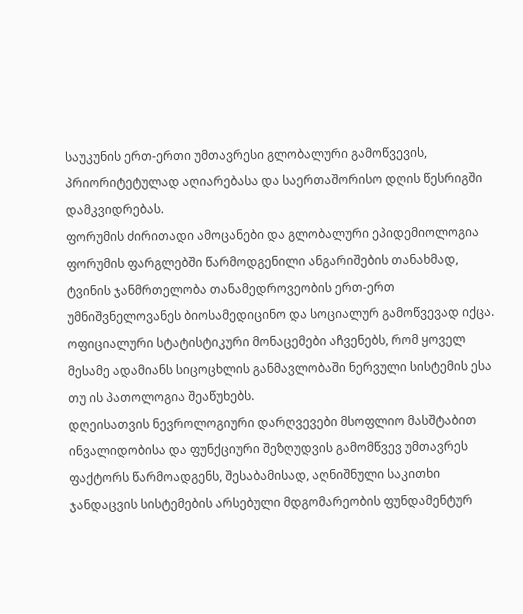საუკუნის ერთ-ერთი უმთავრესი გლობალური გამოწვევის, პრიორიტეტულად აღიარებასა და საერთაშორისო დღის წესრიგში დამკვიდრებას.
ფორუმის ძირითადი ამოცანები და გლობალური ეპიდემიოლოგია
ფორუმის ფარგლებში წარმოდგენილი ანგარიშების თანახმად, ტვინის ჯანმრთელობა თანამედროვეობის ერთ-ერთ უმნიშვნელოვანეს ბიოსამედიცინო და სოციალურ გამოწვევად იქცა. ოფიციალური სტატისტიკური მონაცემები აჩვენებს, რომ ყოველ მესამე ადამიანს სიცოცხლის განმავლობაში ნერვული სისტემის ესა თუ ის პათოლოგია შეაწუხებს.
დღეისათვის ნევროლოგიური დარღვევები მსოფლიო მასშტაბით ინვალიდობისა და ფუნქციური შეზღუდვის გამომწვევ უმთავრეს ფაქტორს წარმოადგენს, შესაბამისად, აღნიშნული საკითხი ჯანდაცვის სისტემების არსებული მდგომარეობის ფუნდამენტურ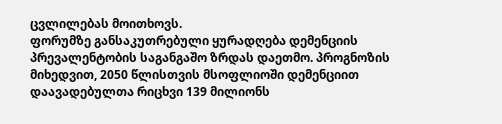ცვლილებას მოითხოვს.
ფორუმზე განსაკუთრებული ყურადღება დემენციის პრევალენტობის საგანგაშო ზრდას დაეთმო. პროგნოზის მიხედვით, 2050 წლისთვის მსოფლიოში დემენციით დაავადებულთა რიცხვი 139 მილიონს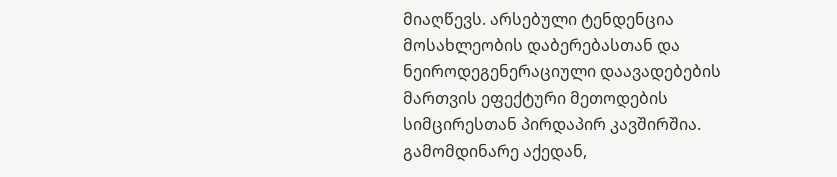მიაღწევს. არსებული ტენდენცია მოსახლეობის დაბერებასთან და ნეიროდეგენერაციული დაავადებების მართვის ეფექტური მეთოდების სიმცირესთან პირდაპირ კავშირშია. გამომდინარე აქედან,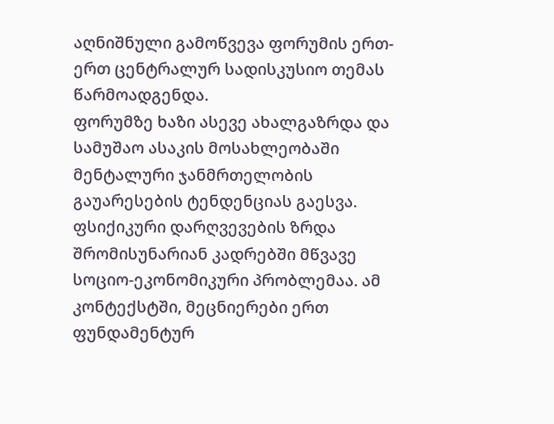აღნიშნული გამოწვევა ფორუმის ერთ-ერთ ცენტრალურ სადისკუსიო თემას წარმოადგენდა.
ფორუმზე ხაზი ასევე ახალგაზრდა და სამუშაო ასაკის მოსახლეობაში მენტალური ჯანმრთელობის გაუარესების ტენდენციას გაესვა. ფსიქიკური დარღვევების ზრდა შრომისუნარიან კადრებში მწვავე სოციო-ეკონომიკური პრობლემაა. ამ კონტექსტში, მეცნიერები ერთ ფუნდამენტურ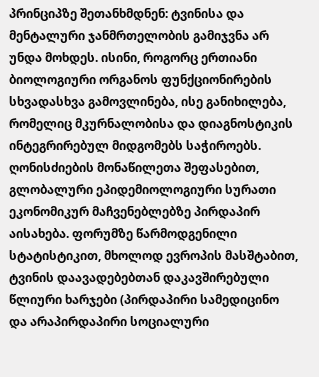პრინციპზე შეთანხმდნენ: ტვინისა და მენტალური ჯანმრთელობის გამიჯვნა არ უნდა მოხდეს. ისინი, როგორც ერთიანი ბიოლოგიური ორგანოს ფუნქციონირების სხვადასხვა გამოვლინება, ისე განიხილება, რომელიც მკურნალობისა და დიაგნოსტიკის ინტეგრირებულ მიდგომებს საჭიროებს.
ღონისძიების მონაწილეთა შეფასებით, გლობალური ეპიდემიოლოგიური სურათი ეკონომიკურ მაჩვენებლებზე პირდაპირ აისახება. ფორუმზე წარმოდგენილი სტატისტიკით, მხოლოდ ევროპის მასშტაბით, ტვინის დაავადებებთან დაკავშირებული წლიური ხარჯები (პირდაპირი სამედიცინო და არაპირდაპირი სოციალური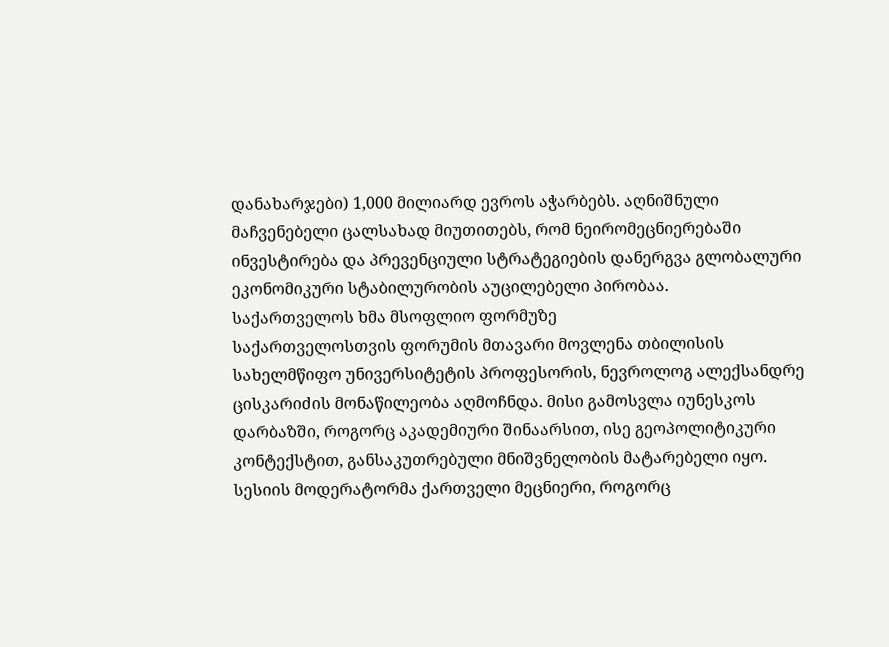დანახარჯები) 1,000 მილიარდ ევროს აჭარბებს. აღნიშნული მაჩვენებელი ცალსახად მიუთითებს, რომ ნეირომეცნიერებაში ინვესტირება და პრევენციული სტრატეგიების დანერგვა გლობალური ეკონომიკური სტაბილურობის აუცილებელი პირობაა.
საქართველოს ხმა მსოფლიო ფორმუზე
საქართველოსთვის ფორუმის მთავარი მოვლენა თბილისის სახელმწიფო უნივერსიტეტის პროფესორის, ნევროლოგ ალექსანდრე ცისკარიძის მონაწილეობა აღმოჩნდა. მისი გამოსვლა იუნესკოს დარბაზში, როგორც აკადემიური შინაარსით, ისე გეოპოლიტიკური კონტექსტით, განსაკუთრებული მნიშვნელობის მატარებელი იყო.
სესიის მოდერატორმა ქართველი მეცნიერი, როგორც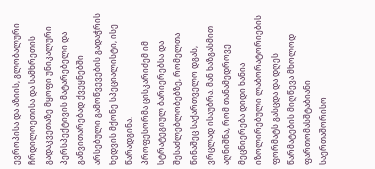ევროპისა და აზიის, გლობალური ჩრდილოეთისა და სამხრეთის გადაკვეთაზე მყოფი უნიკალური პერსპექტივის მატარებელი და განვითარებად ქვეყნებში არსებული გამოწვევების გადაჭრის ხედვის მქონე სპეციალისტი, ისე წარადგინა.
პროფესორმა ცისკარიძემ იმ სტრატეგიულ ბარიერებსა და შესაძლებლობებზე, რომელთა წინაშეც საქართველო დგას, ვრცლად ისაუბრა. მან ხაზგასმით აღნიშნა, რომ თანამედროვე მეცნიერება დიდი ხანია იზოლირებული ლაბორატორიების ფორმატს გასცდა და დღეს წარმატების მიღწევა მხოლოდ ფართომასშტაბიანი საერთაშორისო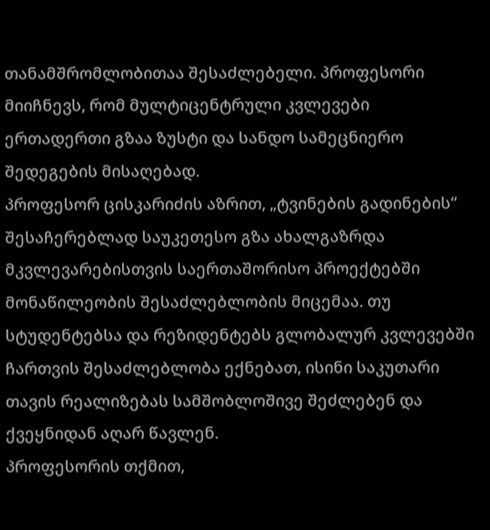თანამშრომლობითაა შესაძლებელი. პროფესორი მიიჩნევს, რომ მულტიცენტრული კვლევები ერთადერთი გზაა ზუსტი და სანდო სამეცნიერო შედეგების მისაღებად.
პროფესორ ცისკარიძის აზრით, „ტვინების გადინების“ შესაჩერებლად საუკეთესო გზა ახალგაზრდა მკვლევარებისთვის საერთაშორისო პროექტებში მონაწილეობის შესაძლებლობის მიცემაა. თუ სტუდენტებსა და რეზიდენტებს გლობალურ კვლევებში ჩართვის შესაძლებლობა ექნებათ, ისინი საკუთარი თავის რეალიზებას სამშობლოშივე შეძლებენ და ქვეყნიდან აღარ წავლენ.
პროფესორის თქმით,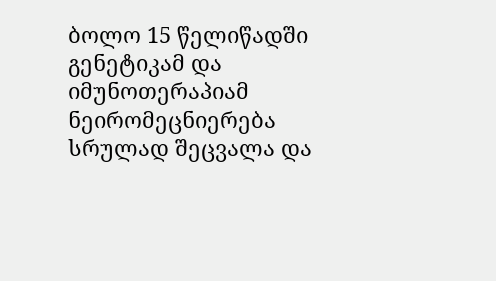ბოლო 15 წელიწადში გენეტიკამ და იმუნოთერაპიამ ნეირომეცნიერება სრულად შეცვალა და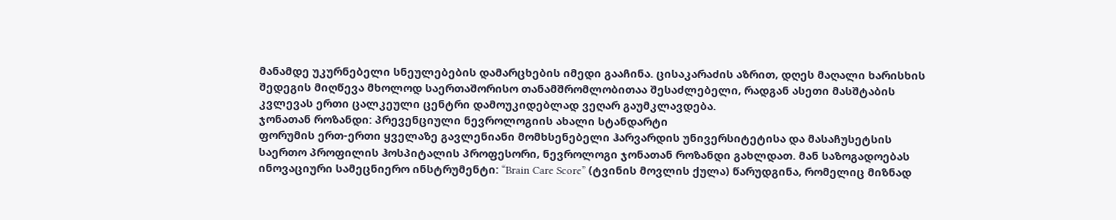მანამდე უკურნებელი სნეულებების დამარცხების იმედი გააჩინა. ცისაკარაძის აზრით, დღეს მაღალი ხარისხის შედეგის მიღწევა მხოლოდ საერთაშორისო თანამშრომლობითაა შესაძლებელი, რადგან ასეთი მასშტაბის კვლევას ერთი ცალკეული ცენტრი დამოუკიდებლად ვეღარ გაუმკლავდება.
ჯონათან როზანდი: პრევენციული ნევროლოგიის ახალი სტანდარტი
ფორუმის ერთ-ერთი ყველაზე გავლენიანი მომხსენებელი ჰარვარდის უნივერსიტეტისა და მასაჩუსეტსის საერთო პროფილის ჰოსპიტალის პროფესორი, ნევროლოგი ჯონათან როზანდი გახლდათ. მან საზოგადოებას ინოვაციური სამეცნიერო ინსტრუმენტი: “Brain Care Score” (ტვინის მოვლის ქულა) წარუდგინა, რომელიც მიზნად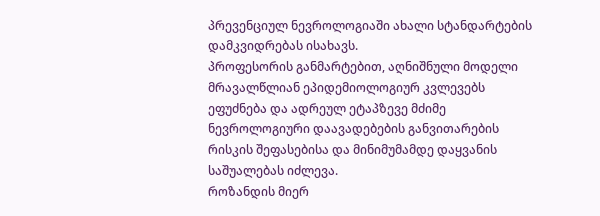პრევენციულ ნევროლოგიაში ახალი სტანდარტების დამკვიდრებას ისახავს.
პროფესორის განმარტებით, აღნიშნული მოდელი მრავალწლიან ეპიდემიოლოგიურ კვლევებს ეფუძნება და ადრეულ ეტაპზევე მძიმე ნევროლოგიური დაავადებების განვითარების რისკის შეფასებისა და მინიმუმამდე დაყვანის საშუალებას იძლევა.
როზანდის მიერ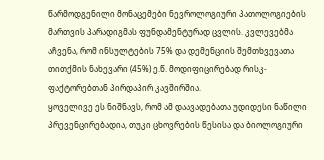წარმოდგენილი მონაცემები ნევროლოგიური პათოლოგიების მართვის პარადიგმას ფუნდამენტურად ცვლის. კვლევებმა აჩვენა, რომ ინსულტების 75% და დემენციის შემთხვევათა თითქმის ნახევარი (45%) ე.წ. მოდიფიცირებად რისკ-ფაქტორებთან პირდაპირ კავშირშია.
ყოველივე ეს ნიშნავს, რომ ამ დაავადებათა უდიდესი ნაწილი პრევენცირებადია, თუკი ცხოვრების წესისა და ბიოლოგიური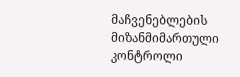მაჩვენებლების მიზანმიმართული კონტროლი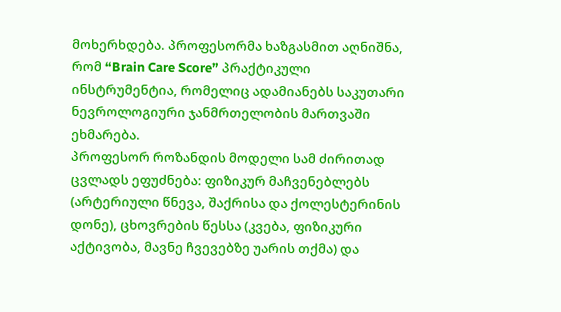მოხერხდება. პროფესორმა ხაზგასმით აღნიშნა, რომ “Brain Care Score” პრაქტიკული ინსტრუმენტია, რომელიც ადამიანებს საკუთარი ნევროლოგიური ჯანმრთელობის მართვაში ეხმარება.
პროფესორ როზანდის მოდელი სამ ძირითად ცვლადს ეფუძნება: ფიზიკურ მაჩვენებლებს (არტერიული წნევა, შაქრისა და ქოლესტერინის დონე), ცხოვრების წესსა (კვება, ფიზიკური აქტივობა, მავნე ჩვევებზე უარის თქმა) და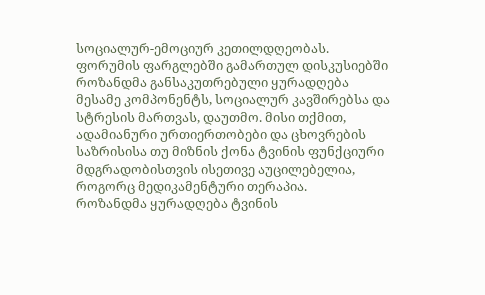სოციალურ-ემოციურ კეთილდღეობას.
ფორუმის ფარგლებში გამართულ დისკუსიებში როზანდმა განსაკუთრებული ყურადღება მესამე კომპონენტს, სოციალურ კავშირებსა და სტრესის მართვას, დაუთმო. მისი თქმით, ადამიანური ურთიერთობები და ცხოვრების საზრისისა თუ მიზნის ქონა ტვინის ფუნქციური მდგრადობისთვის ისეთივე აუცილებელია, როგორც მედიკამენტური თერაპია.
როზანდმა ყურადღება ტვინის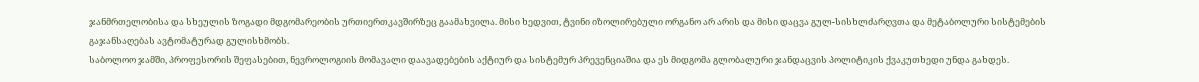ჯანმრთელობისა და სხეულის ზოგადი მდგომარეობის ურთიერთკავშირზეც გაამახვილა. მისი ხედვით, ტვინი იზოლირებული ორგანო არ არის და მისი დაცვა გულ-სისხლძარღვთა და მეტაბოლური სისტემების გაჯანსაღებას ავტომატურად გულისხმობს.
საბოლოო ჯამში, პროფესორის შეფასებით, ნევროლოგიის მომავალი დაავადებების აქტიურ და სისტემურ პრევენციაშია და ეს მიდგომა გლობალური ჯანდაცვის პოლიტიკის ქვაკუთხედი უნდა გახდეს.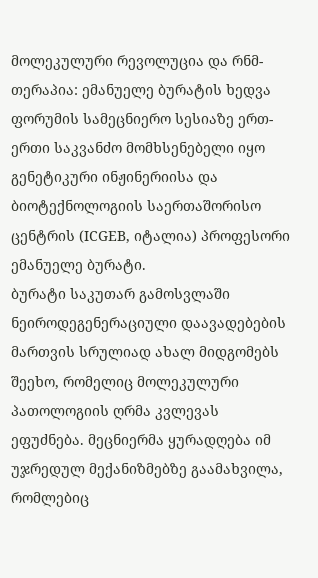მოლეკულური რევოლუცია და რნმ-თერაპია: ემანუელე ბურატის ხედვა
ფორუმის სამეცნიერო სესიაზე ერთ-ერთი საკვანძო მომხსენებელი იყო გენეტიკური ინჟინერიისა და ბიოტექნოლოგიის საერთაშორისო ცენტრის (ICGEB, იტალია) პროფესორი ემანუელე ბურატი.
ბურატი საკუთარ გამოსვლაში ნეიროდეგენერაციული დაავადებების მართვის სრულიად ახალ მიდგომებს შეეხო, რომელიც მოლეკულური პათოლოგიის ღრმა კვლევას ეფუძნება. მეცნიერმა ყურადღება იმ უჯრედულ მექანიზმებზე გაამახვილა, რომლებიც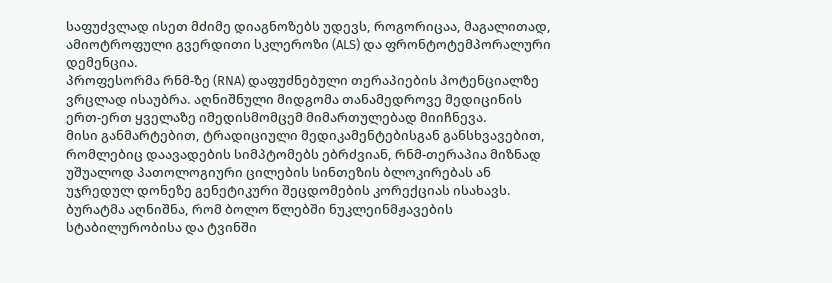საფუძვლად ისეთ მძიმე დიაგნოზებს უდევს, როგორიცაა, მაგალითად, ამიოტროფული გვერდითი სკლეროზი (ALS) და ფრონტოტემპორალური დემენცია.
პროფესორმა რნმ-ზე (RNA) დაფუძნებული თერაპიების პოტენციალზე ვრცლად ისაუბრა. აღნიშნული მიდგომა თანამედროვე მედიცინის ერთ-ერთ ყველაზე იმედისმომცემ მიმართულებად მიიჩნევა.
მისი განმარტებით, ტრადიციული მედიკამენტებისგან განსხვავებით, რომლებიც დაავადების სიმპტომებს ებრძვიან, რნმ-თერაპია მიზნად უშუალოდ პათოლოგიური ცილების სინთეზის ბლოკირებას ან უჯრედულ დონეზე გენეტიკური შეცდომების კორექციას ისახავს.
ბურატმა აღნიშნა, რომ ბოლო წლებში ნუკლეინმჟავების სტაბილურობისა და ტვინში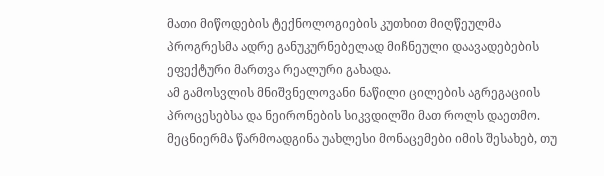მათი მიწოდების ტექნოლოგიების კუთხით მიღწეულმა პროგრესმა ადრე განუკურნებელად მიჩნეული დაავადებების ეფექტური მართვა რეალური გახადა.
ამ გამოსვლის მნიშვნელოვანი ნაწილი ცილების აგრეგაციის პროცესებსა და ნეირონების სიკვდილში მათ როლს დაეთმო. მეცნიერმა წარმოადგინა უახლესი მონაცემები იმის შესახებ, თუ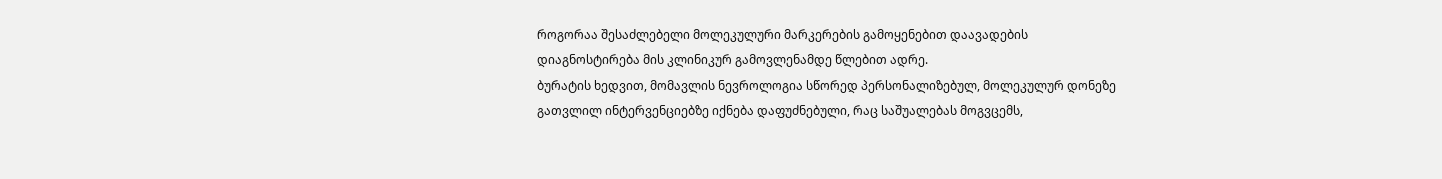როგორაა შესაძლებელი მოლეკულური მარკერების გამოყენებით დაავადების დიაგნოსტირება მის კლინიკურ გამოვლენამდე წლებით ადრე.
ბურატის ხედვით, მომავლის ნევროლოგია სწორედ პერსონალიზებულ, მოლეკულურ დონეზე გათვლილ ინტერვენციებზე იქნება დაფუძნებული, რაც საშუალებას მოგვცემს,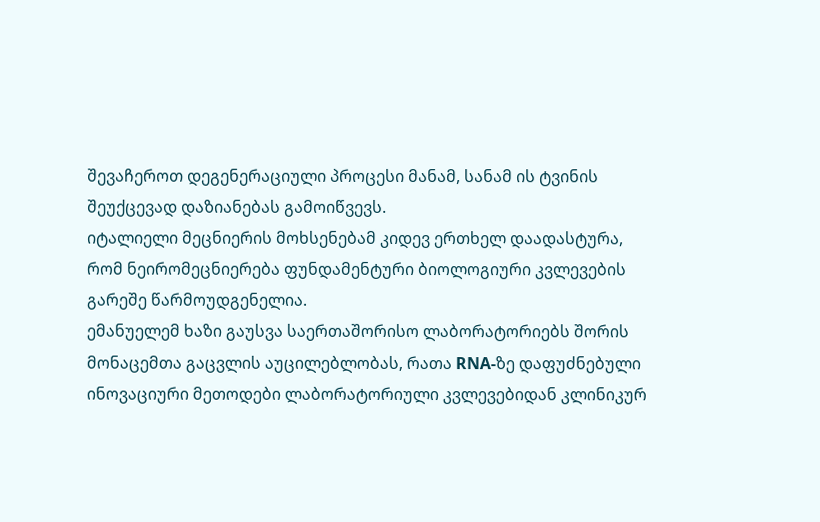შევაჩეროთ დეგენერაციული პროცესი მანამ, სანამ ის ტვინის შეუქცევად დაზიანებას გამოიწვევს.
იტალიელი მეცნიერის მოხსენებამ კიდევ ერთხელ დაადასტურა, რომ ნეირომეცნიერება ფუნდამენტური ბიოლოგიური კვლევების გარეშე წარმოუდგენელია.
ემანუელემ ხაზი გაუსვა საერთაშორისო ლაბორატორიებს შორის მონაცემთა გაცვლის აუცილებლობას, რათა RNA-ზე დაფუძნებული ინოვაციური მეთოდები ლაბორატორიული კვლევებიდან კლინიკურ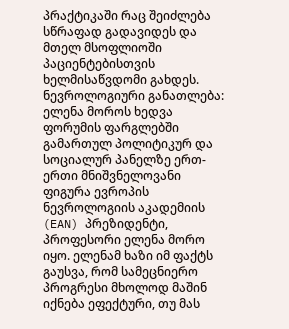პრაქტიკაში რაც შეიძლება სწრაფად გადავიდეს და მთელ მსოფლიოში პაციენტებისთვის ხელმისაწვდომი გახდეს.
ნევროლოგიური განათლება: ელენა მოროს ხედვა
ფორუმის ფარგლებში გამართულ პოლიტიკურ და სოციალურ პანელზე ერთ-ერთი მნიშვნელოვანი ფიგურა ევროპის ნევროლოგიის აკადემიის (EAN) პრეზიდენტი, პროფესორი ელენა მორო იყო. ელენამ ხაზი იმ ფაქტს გაუსვა, რომ სამეცნიერო პროგრესი მხოლოდ მაშინ იქნება ეფექტური, თუ მას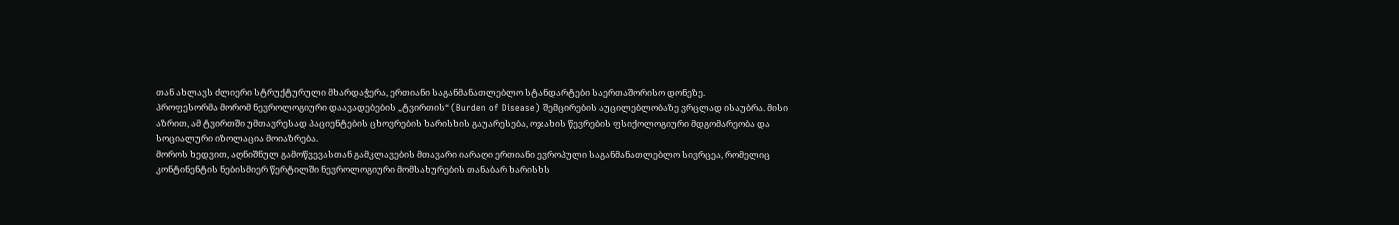თან ახლავს ძლიერი სტრუქტურული მხარდაჭერა, ერთიანი საგანმანათლებლო სტანდარტები საერთაშორისო დონეზე.
პროფესორმა მორომ ნევროლოგიური დაავადებების „ტვირთის“ (Burden of Disease) შემცირების აუცილებლობაზე ვრცლად ისაუბრა. მისი აზრით, ამ ტვირთში უმთავრესად პაციენტების ცხოვრების ხარისხის გაუარესება, ოჯახის წევრების ფსიქოლოგიური მდგომარეობა და სოციალური იზოლაცია მოიაზრება.
მოროს ხედვით, აღნიშნულ გამოწვევასთან გამკლავების მთავარი იარაღი ერთიანი ევროპული საგანმანათლებლო სივრცეა, რომელიც კონტინენტის ნებისმიერ წერტილში ნევროლოგიური მომსახურების თანაბარ ხარისხს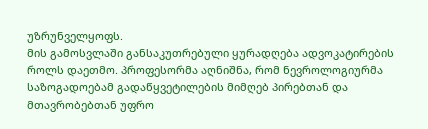უზრუნველყოფს.
მის გამოსვლაში განსაკუთრებული ყურადღება ადვოკატირების როლს დაეთმო. პროფესორმა აღნიშნა, რომ ნევროლოგიურმა საზოგადოებამ გადაწყვეტილების მიმღებ პირებთან და მთავრობებთან უფრო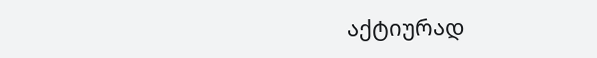აქტიურად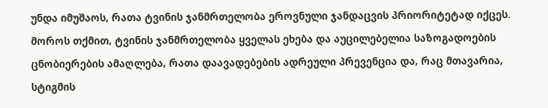უნდა იმუშაოს, რათა ტვინის ჯანმრთელობა ეროვნული ჯანდაცვის პრიორიტეტად იქცეს.
მოროს თქმით, ტვინის ჯანმრთელობა ყველას ეხება და აუცილებელია საზოგადოების ცნობიერების ამაღლება, რათა დაავადებების ადრეული პრევენცია და, რაც მთავარია, სტიგმის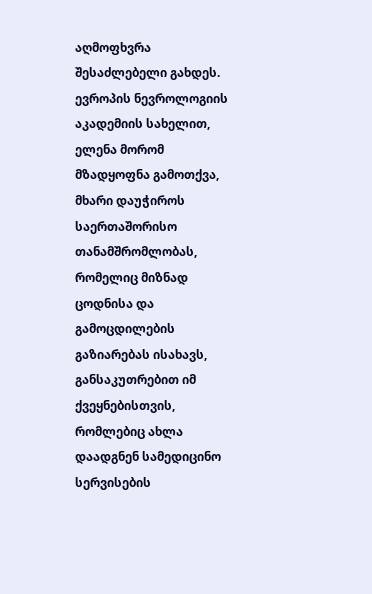აღმოფხვრა შესაძლებელი გახდეს.
ევროპის ნევროლოგიის აკადემიის სახელით, ელენა მორომ მზადყოფნა გამოთქვა, მხარი დაუჭიროს საერთაშორისო თანამშრომლობას, რომელიც მიზნად ცოდნისა და გამოცდილების გაზიარებას ისახავს, განსაკუთრებით იმ ქვეყნებისთვის, რომლებიც ახლა დაადგნენ სამედიცინო სერვისების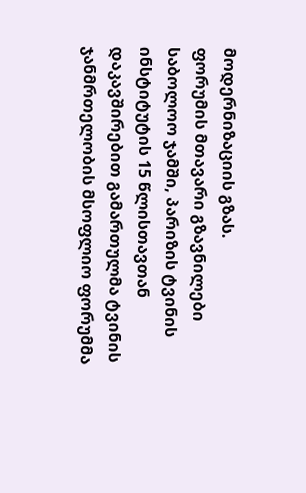მოდერნიზაციის გზას.
ფორუმის მთავარი გზავნილები
საბოლოო ჯამში, პარიზის ტვინის ინსტიტუტის 15 წლისთავთან დაკავშირებით გამართულმა ტვინის ჯანმრთელობის მსოფლიო ფორუმმა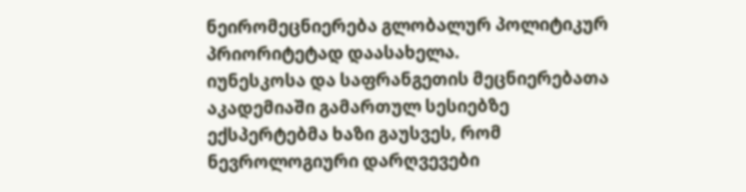ნეირომეცნიერება გლობალურ პოლიტიკურ პრიორიტეტად დაასახელა.
იუნესკოსა და საფრანგეთის მეცნიერებათა აკადემიაში გამართულ სესიებზე ექსპერტებმა ხაზი გაუსვეს, რომ ნევროლოგიური დარღვევები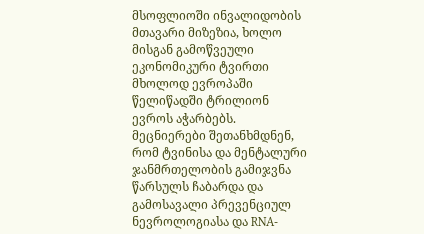მსოფლიოში ინვალიდობის მთავარი მიზეზია, ხოლო მისგან გამოწვეული ეკონომიკური ტვირთი მხოლოდ ევროპაში წელიწადში ტრილიონ ევროს აჭარბებს.
მეცნიერები შეთანხმდნენ, რომ ტვინისა და მენტალური ჯანმრთელობის გამიჯვნა წარსულს ჩაბარდა და გამოსავალი პრევენციულ ნევროლოგიასა და RNA-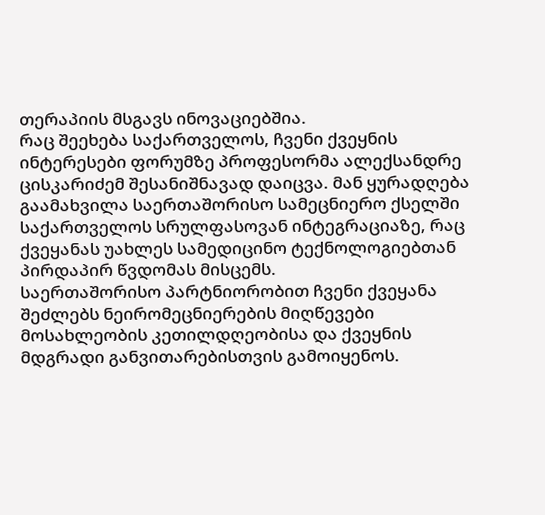თერაპიის მსგავს ინოვაციებშია.
რაც შეეხება საქართველოს, ჩვენი ქვეყნის ინტერესები ფორუმზე პროფესორმა ალექსანდრე ცისკარიძემ შესანიშნავად დაიცვა. მან ყურადღება გაამახვილა საერთაშორისო სამეცნიერო ქსელში საქართველოს სრულფასოვან ინტეგრაციაზე, რაც ქვეყანას უახლეს სამედიცინო ტექნოლოგიებთან პირდაპირ წვდომას მისცემს.
საერთაშორისო პარტნიორობით ჩვენი ქვეყანა შეძლებს ნეირომეცნიერების მიღწევები მოსახლეობის კეთილდღეობისა და ქვეყნის მდგრადი განვითარებისთვის გამოიყენოს.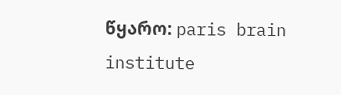წყარო: paris brain institute